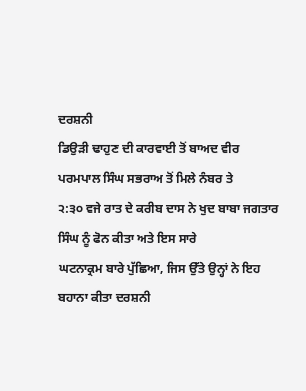ਦਰਸ਼ਨੀ
ਡਿਉੜੀ ਢਾਹੁਣ ਦੀ ਕਾਰਵਾਈ ਤੋਂ ਬਾਅਦ ਵੀਰ ਪਰਮਪਾਲ ਸਿੰਘ ਸਭਰਾਅ ਤੋਂ ਮਿਲੇ ਨੰਬਰ ਤੇ
੨:੩੦ ਵਜੇ ਰਾਤ ਦੇ ਕਰੀਬ ਦਾਸ ਨੇ ਖੁਦ ਬਾਬਾ ਜਗਤਾਰ ਸਿੰਘ ਨੂੰ ਫੋਨ ਕੀਤਾ ਅਤੇ ਇਸ ਸਾਰੇ
ਘਟਨਾਕ੍ਰਮ ਬਾਰੇ ਪੁੱਛਿਆ, ਜਿਸ ਉੱਤੇ ਉਨ੍ਹਾਂ ਨੇ ਇਹ ਬਹਾਨਾ ਕੀਤਾ ਦਰਸ਼ਨੀ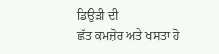ਡਿਉੜੀ ਦੀ
ਛੱਤ ਕਮਜ਼ੋਰ ਅਤੇ ਖਸਤਾ ਹੋ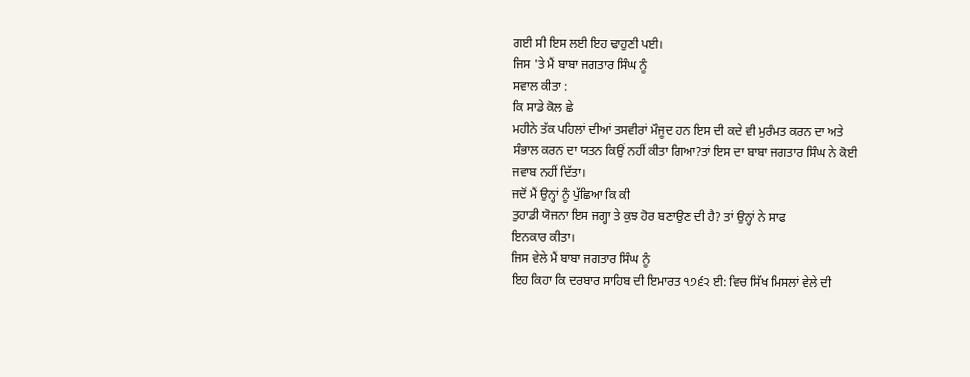ਗਈ ਸੀ ਇਸ ਲਈ ਇਹ ਢਾਹੁਣੀ ਪਈ।
ਜਿਸ 'ਤੇ ਮੈਂ ਬਾਬਾ ਜਗਤਾਰ ਸਿੰਘ ਨੂੰ
ਸਵਾਲ ਕੀਤਾ :
ਕਿ ਸਾਡੇ ਕੋਲ ਛੇ
ਮਹੀਨੇ ਤੱਕ ਪਹਿਲਾਂ ਦੀਆਂ ਤਸਵੀਰਾਂ ਮੌਜੂਦ ਹਨ ਇਸ ਦੀ ਕਦੇ ਵੀ ਮੁਰੰਮਤ ਕਰਨ ਦਾ ਅਤੇ
ਸੰਭਾਲ ਕਰਨ ਦਾ ਯਤਨ ਕਿਉਂ ਨਹੀਂ ਕੀਤਾ ਗਿਆ?ਤਾਂ ਇਸ ਦਾ ਬਾਬਾ ਜਗਤਾਰ ਸਿੰਘ ਨੇ ਕੋਈ
ਜਵਾਬ ਨਹੀਂ ਦਿੱਤਾ।
ਜਦੋਂ ਮੈਂ ਉਨ੍ਹਾਂ ਨੂੰ ਪੁੱਛਿਆ ਕਿ ਕੀ
ਤੁਹਾਡੀ ਯੋਜਨਾ ਇਸ ਜਗ੍ਹਾ ਤੇ ਕੁਝ ਹੋਰ ਬਣਾਉਣ ਦੀ ਹੈ? ਤਾਂ ਉਨ੍ਹਾਂ ਨੇ ਸਾਫ
ਇਨਕਾਰ ਕੀਤਾ।
ਜਿਸ ਵੇਲੇ ਮੈਂ ਬਾਬਾ ਜਗਤਾਰ ਸਿੰਘ ਨੂੰ
ਇਹ ਕਿਹਾ ਕਿ ਦਰਬਾਰ ਸਾਹਿਬ ਦੀ ਇਮਾਰਤ ੧੭੬੨ ਈ: ਵਿਚ ਸਿੱਖ ਮਿਸਲਾਂ ਵੇਲੇ ਦੀ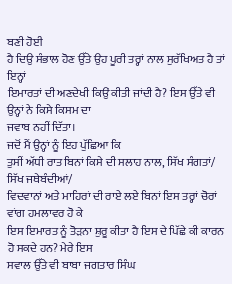ਬਣੀ ਹੋਈ
ਹੈ ਦਿਉ ਸੰਭਾਲ ਹੋਣ ਉੱਤੇ ਉਹ ਪੂਰੀ ਤਰ੍ਹਾਂ ਨਾਲ ਸੁਰੱਖਿਅਤ ਹੈ ਤਾਂ ਇਨ੍ਹਾਂ
ਇਮਾਰਤਾਂ ਦੀ ਅਣਦੇਖੀ ਕਿਉਂ ਕੀਤੀ ਜਾਂਦੀ ਹੈ? ਇਸ ਉੱਤੇ ਵੀ ਉਨ੍ਹਾਂ ਨੇ ਕਿਸੇ ਕਿਸਮ ਦਾ
ਜਵਾਬ ਨਹੀਂ ਦਿੱਤਾ।
ਜਦੋਂ ਮੈਂ ਉਨ੍ਹਾਂ ਨੂੰ ਇਹ ਪੁੱਛਿਆ ਕਿ
ਤੁਸੀਂ ਅੱਧੀ ਰਾਤ ਬਿਨਾਂ ਕਿਸੇ ਦੀ ਸਲਾਹ ਨਾਲ, ਸਿੱਖ ਸੰਗਤਾਂ/ ਸਿੱਖ ਜਥੇਬੰਦੀਆਂ/
ਵਿਦਵਾਨਾਂ ਅਤੇ ਮਾਹਿਰਾਂ ਦੀ ਰਾਏ ਲਏ ਬਿਨਾਂ ਇਸ ਤਰ੍ਹਾਂ ਚੋਰਾਂ ਵਾਂਗ ਹਮਲਾਵਰ ਹੋ ਕੇ
ਇਸ ਇਮਾਰਤ ਨੂੰ ਤੋੜਨਾ ਸ਼ੁਰੂ ਕੀਤਾ ਹੈ ਇਸ ਦੇ ਪਿੱਛੇ ਕੀ ਕਾਰਨ ਹੋ ਸਕਦੇ ਹਨ? ਮੇਰੇ ਇਸ
ਸਵਾਲ ਉੱਤੇ ਵੀ ਬਾਬਾ ਜਗਤਾਰ ਸਿੰਘ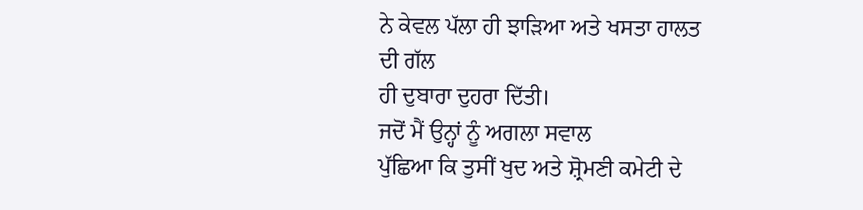ਨੇ ਕੇਵਲ ਪੱਲਾ ਹੀ ਝਾੜਿਆ ਅਤੇ ਖਸਤਾ ਹਾਲਤ ਦੀ ਗੱਲ
ਹੀ ਦੁਬਾਰਾ ਦੁਹਰਾ ਦਿੱਤੀ।
ਜਦੋਂ ਮੈਂ ਉਨ੍ਹਾਂ ਨੂੰ ਅਗਲਾ ਸਵਾਲ
ਪੁੱਛਿਆ ਕਿ ਤੁਸੀਂ ਖੁਦ ਅਤੇ ਸ਼੍ਰੋਮਣੀ ਕਮੇਟੀ ਦੇ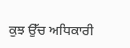ਕੁਝ ਉੱਚ ਅਧਿਕਾਰੀ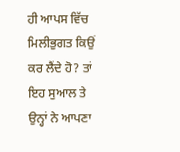ਹੀ ਆਪਸ ਵਿੱਚ
ਮਿਲੀਭੁਗਤ ਕਿਉਂ ਕਰ ਲੈਂਦੇ ਹੋ? ਤਾਂ ਇਹ ਸੁਆਲ ਤੇ ਉਨ੍ਹਾਂ ਨੇ ਆਪਣਾ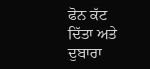ਫੋਨ ਕੱਟ
ਦਿੱਤਾ ਅਤੇ ਦੁਬਾਰਾ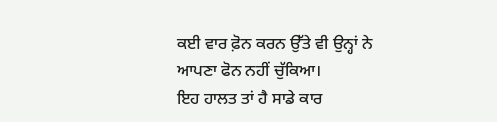ਕਈ ਵਾਰ ਫ਼ੋਨ ਕਰਨ ਉੱਤੇ ਵੀ ਉਨ੍ਹਾਂ ਨੇ ਆਪਣਾ ਫੋਨ ਨਹੀਂ ਚੁੱਕਿਆ।
ਇਹ ਹਾਲਤ ਤਾਂ ਹੈ ਸਾਡੇ ਕਾਰ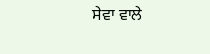ਸੇਵਾ ਵਾਲੇ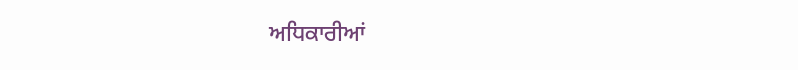ਅਧਿਕਾਰੀਆਂ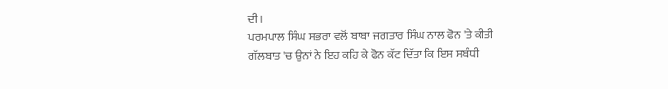ਦੀ।
ਪਰਮਪਾਲ ਸਿੰਘ ਸਭਰਾ ਵਲੋਂ ਬਾਬਾ ਜਗਤਾਰ ਸਿੰਘ ਨਾਲ ਫੋਨ 'ਤੇ ਕੀਤੀ
ਗੱਲਬਾਤ 'ਚ ਉਨਾਂ ਨੇ ਇਹ ਕਹਿ ਕੇ ਫੋਨ ਕੱਟ ਦਿੱਤਾ ਕਿ ਇਸ ਸਬੰਧੀ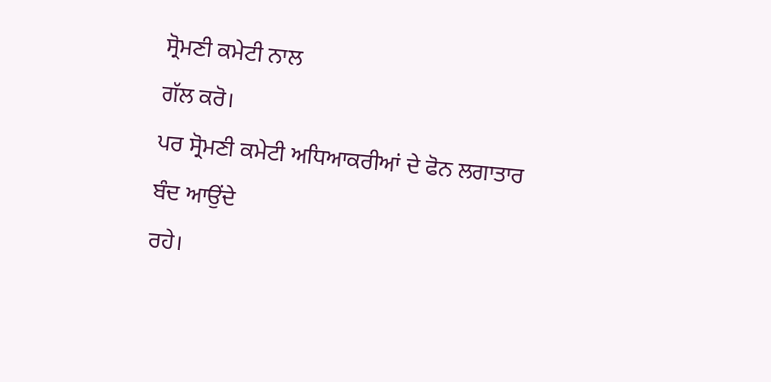ਸ੍ਰੋਮਣੀ ਕਮੇਟੀ ਨਾਲ
ਗੱਲ ਕਰੋ।
ਪਰ ਸ੍ਰੋਮਣੀ ਕਮੇਟੀ ਅਧਿਆਕਰੀਆਂ ਦੇ ਫੋਨ ਲਗਾਤਾਰ ਬੰਦ ਆਉਂਦੇ
ਰਹੇ।